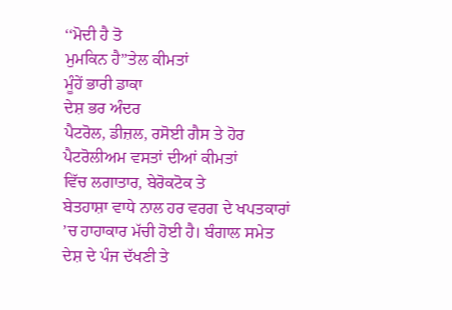‘‘ਮੋਦੀ ਹੈ ਤੋ
ਮੁਮਕਿਨ ਹੈ’’ਤੇਲ ਕੀਮਤਾਂ
ਮੂੰਹੇਂ ਭਾਰੀ ਡਾਕਾ
ਦੇਸ਼ ਭਰ ਅੰਦਰ
ਪੈਟਰੋਲ, ਡੀਜ਼ਲ, ਰਸੋਈ ਗੈਸ ਤੇ ਹੋਰ ਪੈਟਰੋਲੀਅਮ ਵਸਤਾਂ ਦੀਆਂ ਕੀਮਤਾਂ
ਵਿੱਚ ਲਗਾਤਾਰ, ਬੇਰੋਕਟੋਕ ਤੇ
ਬੇਤਹਾਸ਼ਾ ਵਾਧੇ ਨਾਲ ਹਰ ਵਰਗ ਦੇ ਖਪਤਕਾਰਾਂ ’ਚ ਹਾਹਾਕਾਰ ਮੱਚੀ ਹੋਈ ਹੈ। ਬੰਗਾਲ ਸਮੇਤ ਦੇਸ਼ ਦੇ ਪੰਜ ਦੱਖਣੀ ਤੇ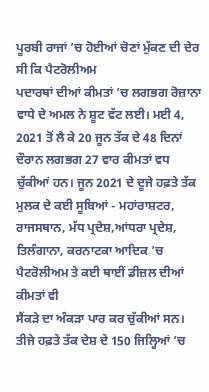ਪੂਰਬੀ ਰਾਜਾਂ ’ਚ ਹੋਈਆਂ ਚੋਣਾਂ ਮੁੱਕਣ ਦੀ ਦੇਰ ਸੀ ਕਿ ਪੈਟਰੋਲੀਅਮ
ਪਦਾਰਥਾਂ ਦੀਆਂ ਕੀਮਤਾਂ ’ਚ ਲਗਭਗ ਰੋਜ਼ਾਨਾ
ਵਾਧੇ ਦੇ ਅਮਲ ਨੇ ਸ਼ੂਟ ਵੱਟ ਲਈ। ਮਈ 4, 2021 ਤੋਂ ਲੈ ਕੇ 20 ਜੂਨ ਤੱਕ ਦੇ 48 ਦਿਨਾਂ ਦੌਰਾਨ ਲਗਭਗ 27 ਵਾਰ ਕੀਮਤਾਂ ਵਧ ਚੁੱਕੀਆਂ ਹਨ। ਜੂਨ 2021 ਦੇ ਦੂਜੇ ਹਫ਼ਤੇ ਤੱਕ ਮੁਲਕ ਦੇ ਕਈ ਸੂਬਿਆਂ - ਮਹਾਂਰਾਸ਼ਟਰ,
ਰਾਜਸਥਾਨ, ਮੱਧ ਪ੍ਰਦੇਸ਼,ਆਂਧਰਾ ਪ੍ਰਦੇਸ਼, ਤਿਲੰਗਾਨਾ, ਕਰਨਾਟਕਾ ਆਦਿਕ ’ਚ ਪੈਟਰੋਲੀਅਮ ਤੇ ਕਈ ਥਾਈਂ ਡੀਜ਼ਲ ਦੀਆਂ ਕੀਮਤਾਂ ਵੀ
ਸੈਂਕੜੇ ਦਾ ਅੰਕੜਾ ਪਾਰ ਕਰ ਚੁੱਕੀਆਂ ਸਨ। ਤੀਜੇ ਹਫ਼ਤੇ ਤੱਕ ਦੇਸ਼ ਦੇ 150 ਜਿਲ੍ਹਿਆਂ ’ਚ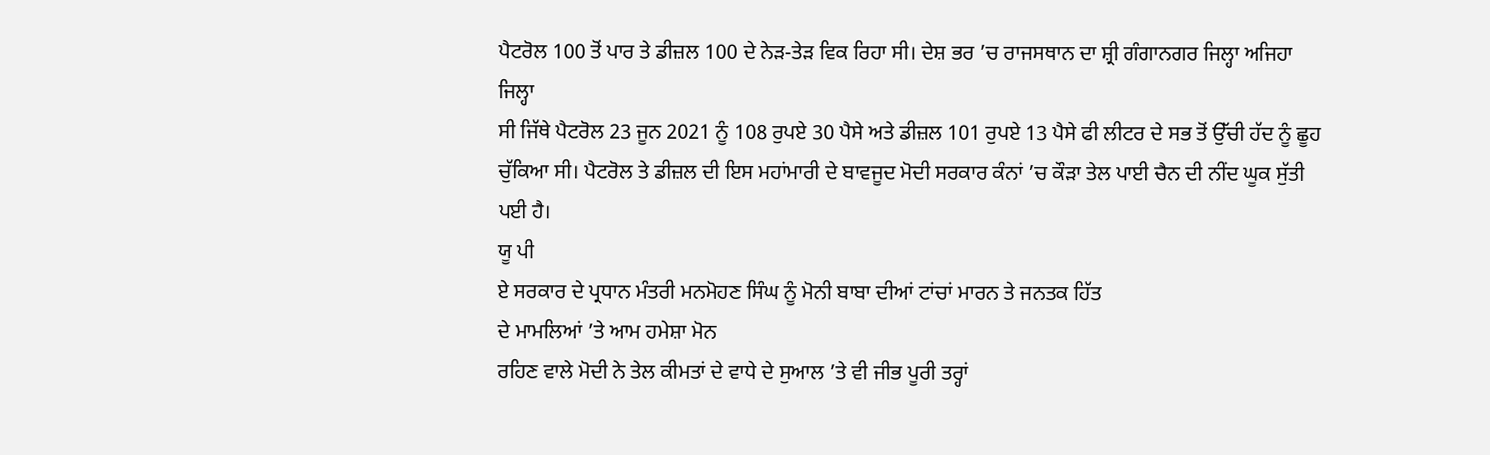ਪੈਟਰੋਲ 100 ਤੋਂ ਪਾਰ ਤੇ ਡੀਜ਼ਲ 100 ਦੇ ਨੇੜ-ਤੇੜ ਵਿਕ ਰਿਹਾ ਸੀ। ਦੇਸ਼ ਭਰ ’ਚ ਰਾਜਸਥਾਨ ਦਾ ਸ਼੍ਰੀ ਗੰਗਾਨਗਰ ਜਿਲ੍ਹਾ ਅਜਿਹਾ ਜਿਲ੍ਹਾ
ਸੀ ਜਿੱਥੇ ਪੈਟਰੋਲ 23 ਜੂਨ 2021 ਨੂੰ 108 ਰੁਪਏ 30 ਪੈਸੇ ਅਤੇ ਡੀਜ਼ਲ 101 ਰੁਪਏ 13 ਪੈਸੇ ਫੀ ਲੀਟਰ ਦੇ ਸਭ ਤੋਂ ਉੱਚੀ ਹੱਦ ਨੂੰ ਛੂਹ
ਚੁੱਕਿਆ ਸੀ। ਪੈਟਰੋਲ ਤੇ ਡੀਜ਼ਲ ਦੀ ਇਸ ਮਹਾਂਮਾਰੀ ਦੇ ਬਾਵਜੂਦ ਮੋਦੀ ਸਰਕਾਰ ਕੰਨਾਂ ’ਚ ਕੌੜਾ ਤੇਲ ਪਾਈ ਚੈਨ ਦੀ ਨੀਂਦ ਘੂਕ ਸੁੱਤੀ ਪਈ ਹੈ।
ਯੂ ਪੀ
ਏ ਸਰਕਾਰ ਦੇ ਪ੍ਰਧਾਨ ਮੰਤਰੀ ਮਨਮੋਹਣ ਸਿੰਘ ਨੂੰ ਮੋਨੀ ਬਾਬਾ ਦੀਆਂ ਟਾਂਚਾਂ ਮਾਰਨ ਤੇ ਜਨਤਕ ਹਿੱਤ
ਦੇ ਮਾਮਲਿਆਂ ’ਤੇ ਆਮ ਹਮੇਸ਼ਾ ਮੋਨ
ਰਹਿਣ ਵਾਲੇ ਮੋਦੀ ਨੇ ਤੇਲ ਕੀਮਤਾਂ ਦੇ ਵਾਧੇ ਦੇ ਸੁਆਲ ’ਤੇ ਵੀ ਜੀਭ ਪੂਰੀ ਤਰ੍ਹਾਂ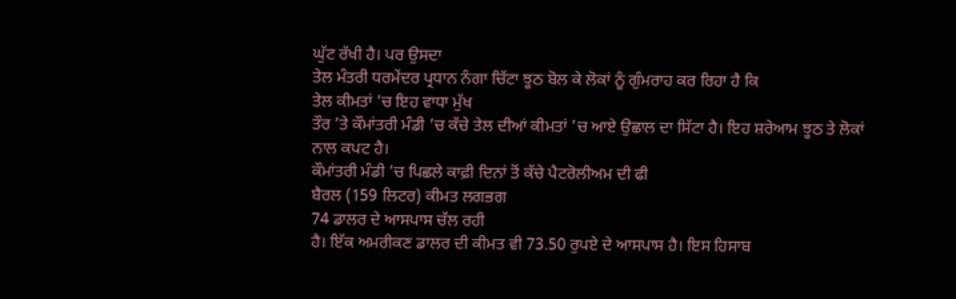ਘੁੱਟ ਰੱਖੀ ਹੈ। ਪਰ ਉਸਦਾ
ਤੇਲ ਮੰਤਰੀ ਧਰਮੇਂਦਰ ਪ੍ਰਧਾਨ ਨੰਗਾ ਚਿੱਟਾ ਝੂਠ ਬੋਲ ਕੇ ਲੋਕਾਂ ਨੂੰ ਗੁੰਮਰਾਹ ਕਰ ਰਿਹਾ ਹੈ ਕਿ
ਤੇਲ ਕੀਮਤਾਂ ’ਚ ਇਹ ਵਾਧਾ ਮੁੱਖ
ਤੌਰ ’ਤੇ ਕੌਮਾਂਤਰੀ ਮੰਡੀ ’ਚ ਕੱਚੇ ਤੇਲ ਦੀਆਂ ਕੀਮਤਾਂ ’ਚ ਆਏ ਉਛਾਲ ਦਾ ਸਿੱਟਾ ਹੈ। ਇਹ ਸ਼ਰੇਆਮ ਝੂਠ ਤੇ ਲੋਕਾਂ
ਨਾਲ ਕਪਟ ਹੈ।
ਕੌਮਾਂਤਰੀ ਮੰਡੀ ’ਚ ਪਿਛਲੇ ਕਾਫ਼ੀ ਦਿਨਾਂ ਤੋਂ ਕੱਚੇ ਪੈਟਰੋਲੀਅਮ ਦੀ ਫੀ
ਬੈਰਲ (159 ਲਿਟਰ) ਕੀਮਤ ਲਗਭਗ
74 ਡਾਲਰ ਦੇ ਆਸਪਾਸ ਚੱਲ ਰਹੀ
ਹੈ। ਇੱਕ ਅਮਰੀਕਣ ਡਾਲਰ ਦੀ ਕੀਮਤ ਵੀ 73.50 ਰੁਪਏ ਦੇ ਆਸਪਾਸ ਹੈ। ਇਸ ਹਿਸਾਬ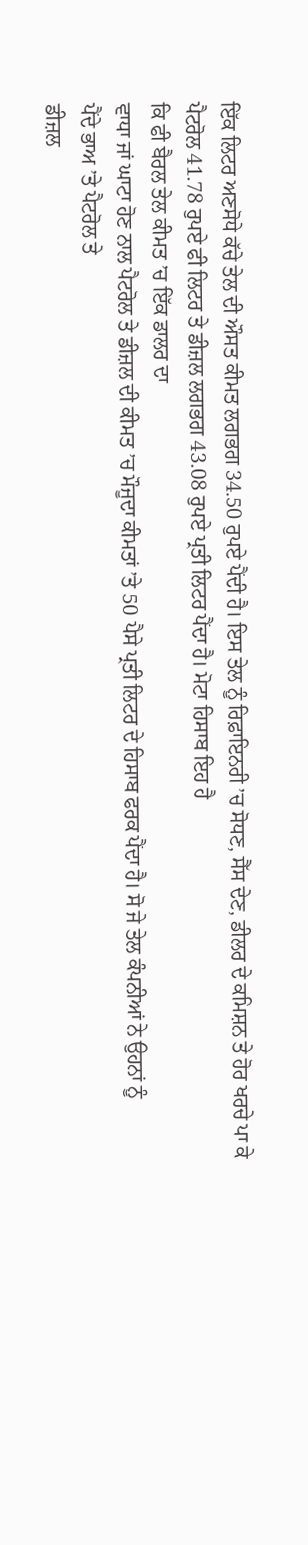ਇੱਕ ਲਿਟਰ ਅਣਸੋਧੇ ਕੱਚੇ ਤੇਲ ਦੀ ਔਸਤ ਕੀਮਤ ਲਗਭਗ 34.50 ਰੁਪਏ ਪੈਂਦੀ ਹੈ। ਇਸ ਤੇਲ ਨੂੰ ਰਿਫ਼ਾਇਨਰੀ ’ਚ ਸੋਧਣ, ਸੈੱਸ ਦੇਣ, ਡੀਲਰ ਦੇ ਕਮਿਸ਼ਨ ਤੇ ਹੋਰ ਖਰਚੇ ਪਾ ਕੇ ਪੈਟਰੋਲ 41.78 ਰੁਪਏ ਫੀ ਲਿਟਰ ਤੇ ਡੀਜ਼ਲ ਲਗਭਗ 43.08 ਰੁਪਏ ਪ੍ਰਤੀ ਲਿਟਰ ਪੈਂਦਾ ਹੈ। ਮੋਟਾ ਹਿਸਾਬ ਇਹ ਹੈ
ਕਿ ਫੀ ਬੈਰਲ ਤੇਲ ਕੀਮਤ ’ਚ ਇੱਕ ਡਾਲਰ ਦਾ
ਵਾਧਾ ਜਾਂ ਘਾਟਾ ਹੋਣ ਨਾਲ ਪੈਟਰੋਲ ਤੇ ਡੀਜ਼ਲ ਦੀ ਕੀਮਤ ’ਚ ਮੌਜੂਦਾ ਕੀਮਤਾਂ ’ਤੇ 50 ਪੈਸੇ ਪ੍ਰਤੀ ਲਿਟਰ ਦੇ ਹਿਸਾਬ ਫਰਕ ਪੈਂਦਾ ਹੈ। ਸੋ ਜੇ ਤੇਲ ਕੰਪਨੀਆਂ ਨੇ ਉਹਨਾਂ ਨੂੰ
ਪੈਂਦੇ ਭਾਅ ’ਤੇ ਪੈਟਰੋਲ ਤੇ
ਡੀਜ਼ਲ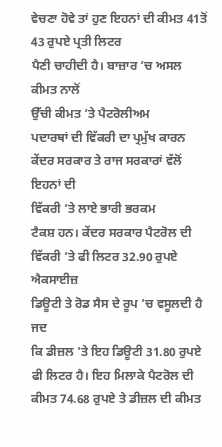ਵੇਚਣਾ ਹੋਵੇ ਤਾਂ ਹੁਣ ਇਹਨਾਂ ਦੀ ਕੀਮਤ 41ਤੋਂ 43 ਰੁਪਏ ਪ੍ਰਤੀ ਲਿਟਰ
ਪੈਣੀ ਚਾਹੀਦੀ ਹੈ। ਬਾਜ਼ਾਰ ’ਚ ਅਸਲ ਕੀਮਤ ਨਾਲੋਂ
ਉੱਚੀ ਕੀਮਤ ’ਤੇ ਪੈਟਰੋਲੀਅਮ
ਪਦਾਰਥਾਂ ਦੀ ਵਿੱਕਰੀ ਦਾ ਪ੍ਰਮੁੱਖ ਕਾਰਨ ਕੇਂਦਰ ਸਰਕਾਰ ਤੇ ਰਾਜ ਸਰਕਾਰਾਂ ਵੱਲੋਂ ਇਹਨਾਂ ਦੀ
ਵਿੱਕਰੀ ’ਤੇ ਲਾਏ ਭਾਰੀ ਭਰਕਮ
ਟੈਕਸ਼ ਹਨ। ਕੇਂਦਰ ਸਰਕਾਰ ਪੈਟਰੋਲ ਦੀ ਵਿੱਕਰੀ ’ਤੇ ਫੀ ਲਿਟਰ 32.90 ਰੁਪਏ ਐਕਸਾਈਜ਼
ਡਿਊਟੀ ਤੇ ਰੋਡ ਸੈਸ ਦੇ ਰੂਪ ’ਚ ਵਸੂਲਦੀ ਹੈ ਜਦ
ਕਿ ਡੀਜ਼ਲ ’ਤੇ ਇਹ ਡਿਊਟੀ 31.80 ਰੁਪਏ ਫੀ ਲਿਟਰ ਹੈ। ਇਹ ਮਿਲਾਕੇ ਪੈਟਰੋਲ ਦੀ ਕੀਮਤ 74.68 ਰੁਪਏ ਤੇ ਡੀਜ਼ਲ ਦੀ ਕੀਮਤ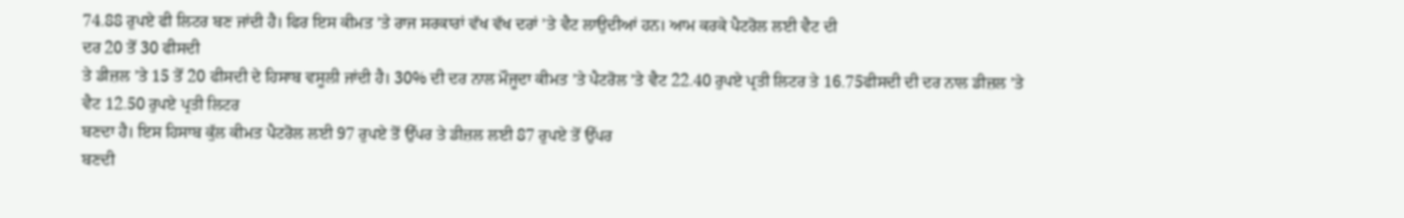74.88 ਰੁਪਏ ਫੀ ਲਿਟਰ ਬਣ ਜਾਂਦੀ ਹੈ। ਫਿਰ ਇਸ ਕੀਮਤ ’ਤੇ ਰਾਜ ਸਰਕਾਰਾਂ ਵੱਖ ਵੱਖ ਦਰਾਂ ’ਤੇ ਵੈਟ ਲਾਉਦੀਆਂ ਹਨ। ਆਮ ਕਰਕੇ ਪੈਟਰੋਲ ਲਈ ਵੈਟ ਦੀ
ਦਰ 20 ਤੋਂ 30 ਫੀਸਦੀ
ਤੇ ਡੀਜ਼ਲ ’ਤੇ 15 ਤੋਂ 20 ਫੀਸਦੀ ਦੇ ਹਿਸਾਬ ਵਸੂਲੀ ਜਾਂਦੀ ਹੈ। 30% ਦੀ ਦਰ ਨਾਲ ਮੌਜੂਦਾ ਕੀਮਤ ’ਤੇ ਪੈਟਰੋਲ ’ਤੇ ਵੈਟ 22.40 ਰੁਪਏ ਪ੍ਰਤੀ ਲਿਟਰ ਤੇ 16.75ਫੀਸਦੀ ਦੀ ਦਰ ਨਾਲ ਡੀਜ਼ਲ ’ਤੇ ਵੈਟ 12.50 ਰੁਪਏ ਪ੍ਰਤੀ ਲਿਟਰ
ਬਣਦਾ ਹੈ। ਇਸ ਹਿਸਾਬ ਕੁੱਲ ਕੀਮਤ ਪੈਟਰੋਲ ਲਈ 97 ਰੁਪਏ ਤੋਂ ਉੱਪਰ ਤੇ ਡੀਜ਼ਲ ਲਈ 87 ਰੁਪਏ ਤੋਂ ਉੱਪਰ
ਬਣਦੀ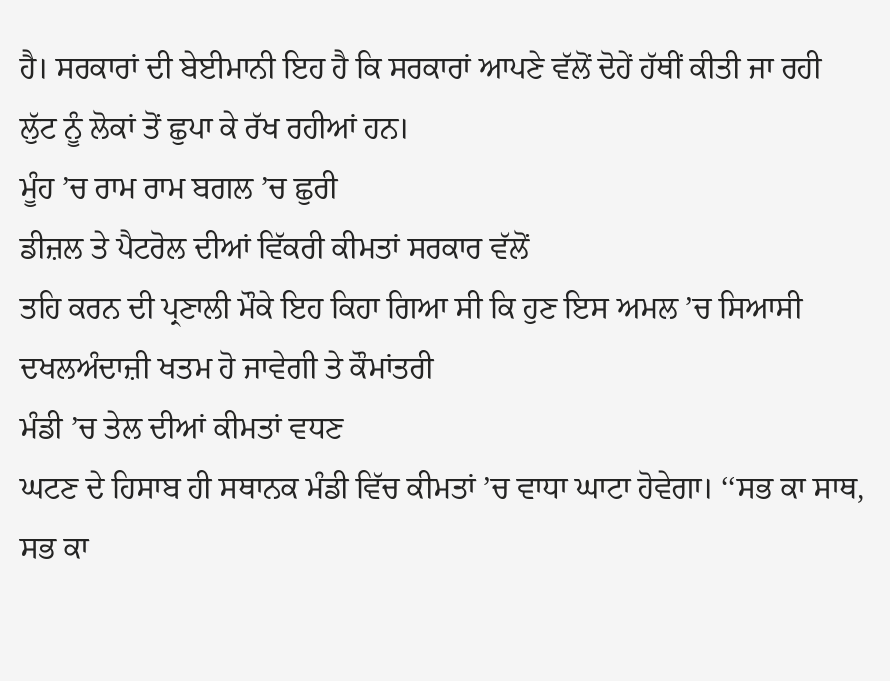ਹੈ। ਸਰਕਾਰਾਂ ਦੀ ਬੇਈਮਾਨੀ ਇਹ ਹੈ ਕਿ ਸਰਕਾਰਾਂ ਆਪਣੇ ਵੱਲੋਂ ਦੋਹੇਂ ਹੱਥੀਂ ਕੀਤੀ ਜਾ ਰਹੀ
ਲੁੱਟ ਨੂੰ ਲੋਕਾਂ ਤੋਂ ਛੁਪਾ ਕੇ ਰੱਖ ਰਹੀਆਂ ਹਨ।
ਮੂੰਹ ’ਚ ਰਾਮ ਰਾਮ ਬਗਲ ’ਚ ਛੁਰੀ
ਡੀਜ਼ਲ ਤੇ ਪੈਟਰੋਲ ਦੀਆਂ ਵਿੱਕਰੀ ਕੀਮਤਾਂ ਸਰਕਾਰ ਵੱਲੋਂ
ਤਹਿ ਕਰਨ ਦੀ ਪ੍ਰਣਾਲੀ ਮੌਕੇ ਇਹ ਕਿਹਾ ਗਿਆ ਸੀ ਕਿ ਹੁਣ ਇਸ ਅਮਲ ’ਚ ਸਿਆਸੀ ਦਖਲਅੰਦਾਜ਼ੀ ਖਤਮ ਹੋ ਜਾਵੇਗੀ ਤੇ ਕੌਮਾਂਤਰੀ
ਮੰਡੀ ’ਚ ਤੇਲ ਦੀਆਂ ਕੀਮਤਾਂ ਵਧਣ
ਘਟਣ ਦੇ ਹਿਸਾਬ ਹੀ ਸਥਾਨਕ ਮੰਡੀ ਵਿੱਚ ਕੀਮਤਾਂ ’ਚ ਵਾਧਾ ਘਾਟਾ ਹੋਵੇਗਾ। ‘‘ਸਭ ਕਾ ਸਾਥ,
ਸਭ ਕਾ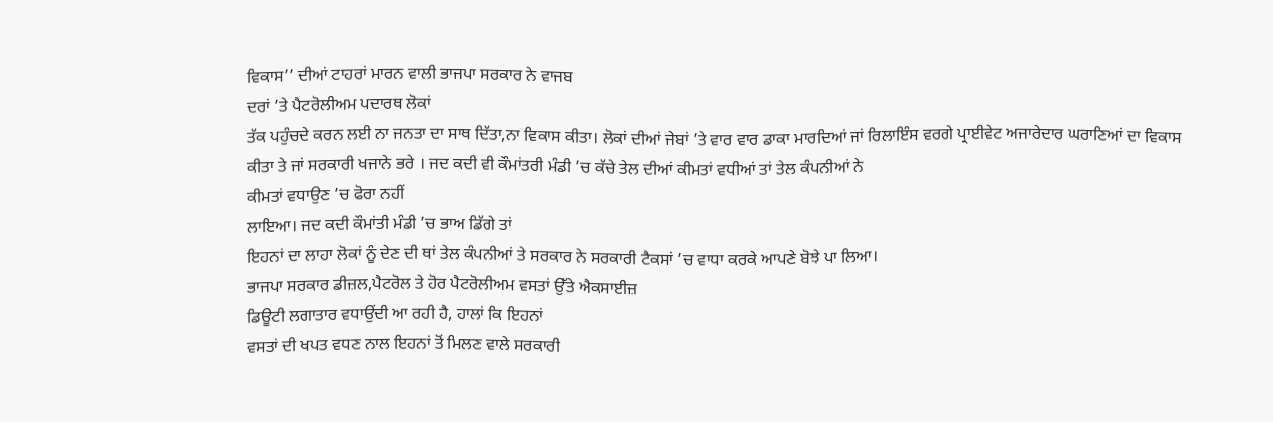ਵਿਕਾਸ’’ ਦੀਆਂ ਟਾਹਰਾਂ ਮਾਰਨ ਵਾਲੀ ਭਾਜਪਾ ਸਰਕਾਰ ਨੇ ਵਾਜਬ
ਦਰਾਂ ’ਤੇ ਪੈਟਰੋਲੀਅਮ ਪਦਾਰਥ ਲੋਕਾਂ
ਤੱਕ ਪਹੁੰਚਦੇ ਕਰਨ ਲਈ ਨਾ ਜਨਤਾ ਦਾ ਸਾਥ ਦਿੱਤਾ,ਨਾ ਵਿਕਾਸ ਕੀਤਾ। ਲੋਕਾਂ ਦੀਆਂ ਜੇਬਾਂ ’ਤੇ ਵਾਰ ਵਾਰ ਡਾਕਾ ਮਾਰਦਿਆਂ ਜਾਂ ਰਿਲਾਇੰਸ ਵਰਗੇ ਪ੍ਰਾਈਵੇਟ ਅਜਾਰੇਦਾਰ ਘਰਾਣਿਆਂ ਦਾ ਵਿਕਾਸ
ਕੀਤਾ ਤੇ ਜਾਂ ਸਰਕਾਰੀ ਖਜਾਨੇ ਭਰੇ । ਜਦ ਕਦੀ ਵੀ ਕੌਮਾਂਤਰੀ ਮੰਡੀ ’ਚ ਕੱਚੇ ਤੇਲ ਦੀਆਂ ਕੀਮਤਾਂ ਵਧੀਆਂ ਤਾਂ ਤੇਲ ਕੰਪਨੀਆਂ ਨੇ
ਕੀਮਤਾਂ ਵਧਾਉਣ ’ਚ ਫੋਰਾ ਨਹੀਂ
ਲਾਇਆ। ਜਦ ਕਦੀ ਕੌਮਾਂਤੀ ਮੰਡੀ ’ਚ ਭਾਅ ਡਿੱਗੇ ਤਾਂ
ਇਹਨਾਂ ਦਾ ਲਾਹਾ ਲੋਕਾਂ ਨੂੰ ਦੇਣ ਦੀ ਥਾਂ ਤੇਲ ਕੰਪਨੀਆਂ ਤੇ ਸਰਕਾਰ ਨੇ ਸਰਕਾਰੀ ਟੈਕਸਾਂ ’ਚ ਵਾਧਾ ਕਰਕੇ ਆਪਣੇ ਬੋਝੇ ਪਾ ਲਿਆ।
ਭਾਜਪਾ ਸਰਕਾਰ ਡੀਜ਼ਲ,ਪੈਟਰੋਲ ਤੇ ਹੋਰ ਪੈਟਰੋਲੀਅਮ ਵਸਤਾਂ ਉੱਤੇ ਐਕਸਾਈਜ਼
ਡਿਊਟੀ ਲਗਾਤਾਰ ਵਧਾਉਂਦੀ ਆ ਰਹੀ ਹੈ, ਹਾਲਾਂ ਕਿ ਇਹਨਾਂ
ਵਸਤਾਂ ਦੀ ਖਪਤ ਵਧਣ ਨਾਲ ਇਹਨਾਂ ਤੋਂ ਮਿਲਣ ਵਾਲੇ ਸਰਕਾਰੀ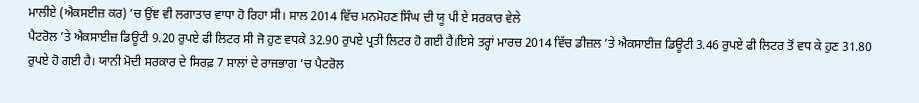ਮਾਲੀਏ (ਐਕਸਈਜ਼ ਕਰ) ’ਚ ਉਂਞ ਵੀ ਲਗਾਤਾਰ ਵਾਧਾ ਹੋ ਰਿਹਾ ਸੀ। ਸਾਲ 2014 ਵਿੱਚ ਮਨਮੋਹਣ ਸਿੰਘ ਦੀ ਯੂ ਪੀ ਏ ਸਰਕਾਰ ਵੇਲੇ
ਪੈਟਰੋਲ ’ਤੇ ਐਕਸਾਈਜ਼ ਡਿਊਟੀ 9.20 ਰੁਪਏ ਫੀ ਲਿਟਰ ਸੀ ਜੋ ਹੁਣ ਵਧਕੇ 32.90 ਰੁਪਏ ਪ੍ਰਤੀ ਲਿਟਰ ਹੋ ਗਈ ਹੈ।ਇਸੇ ਤਰ੍ਹਾਂ ਮਾਰਚ 2014 ਵਿੱਚ ਡੀਜ਼ਲ ’ਤੇ ਐਕਸਾਈਜ਼ ਡਿਊਟੀ 3.46 ਰੁਪਏ ਫੀ ਲਿਟਰ ਤੋਂ ਵਧ ਕੇ ਹੁਣ 31.80 ਰੁਪਏ ਹੋ ਗਈ ਹੈ। ਯਾਨੀ ਮੋਦੀ ਸਰਕਾਰ ਦੇ ਸਿਰਫ਼ 7 ਸਾਲਾਂ ਦੇ ਰਾਜਭਾਗ ’ਚ ਪੈਟਰੋਲ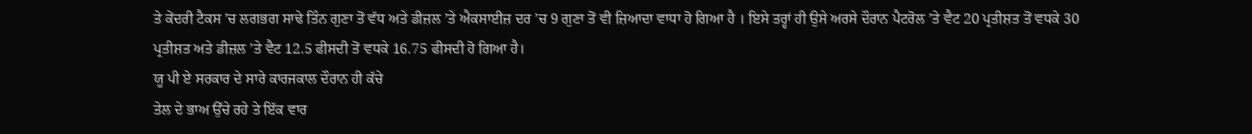ਤੇ ਕੇਂਦਰੀ ਟੈਕਸ ’ਚ ਲਗਭਗ ਸਾਢੇ ਤਿੰਨ ਗੁਣਾ ਤੋਂ ਵੱਧ ਅਤੇ ਡੀਜ਼ਲ ’ਤੇ ਐਕਸਾਈਜ਼ ਦਰ ’ਚ 9 ਗੁਣਾ ਤੋਂ ਵੀ ਜ਼ਿਆਦਾ ਵਾਧਾ ਹੋ ਗਿਆ ਹੈ । ਇਸੇ ਤਰ੍ਹਾਂ ਹੀ ਉਸੇ ਅਰਸੇ ਦੌਰਾਨ ਪੈਟਰੋਲ ’ਤੇ ਵੈਟ 20 ਪ੍ਰਤੀਸ਼ਤ ਤੋਂ ਵਧਕੇ 30 ਪ੍ਰਤੀਸ਼ਤ ਅਤੇ ਡੀਜ਼ਲ ’ਤੇ ਵੈਟ 12.5 ਫੀਸਦੀ ਤੋਂ ਵਧਕੇ 16.75 ਫੀਸਦੀ ਹੋ ਗਿਆ ਹੈ।
ਯੂ ਪੀ ਏ ਸਰਕਾਰ ਦੇ ਸਾਰੇ ਕਾਰਜਕਾਲ ਦੌਰਾਨ ਹੀ ਕੱਚੇ
ਤੇਲ ਦੇ ਭਾਅ ਉੱਚੇ ਰਹੇ ਤੇ ਇੱਕ ਵਾਰ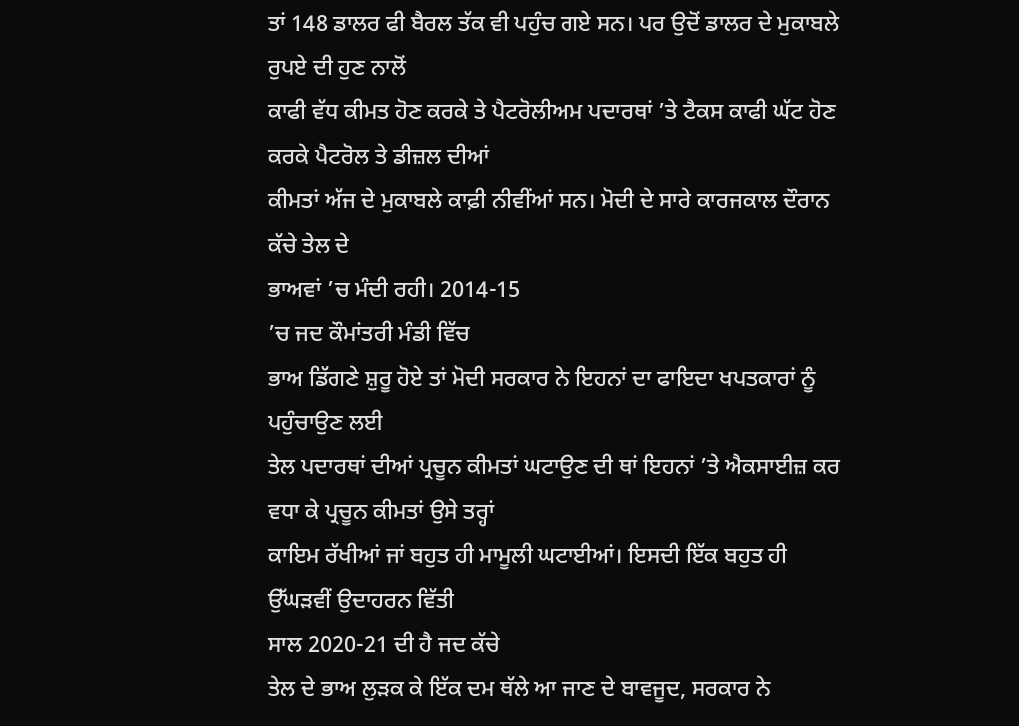ਤਾਂ 148 ਡਾਲਰ ਫੀ ਬੈਰਲ ਤੱਕ ਵੀ ਪਹੁੰਚ ਗਏ ਸਨ। ਪਰ ਉਦੋਂ ਡਾਲਰ ਦੇ ਮੁਕਾਬਲੇ ਰੁਪਏ ਦੀ ਹੁਣ ਨਾਲੋਂ
ਕਾਫੀ ਵੱਧ ਕੀਮਤ ਹੋਣ ਕਰਕੇ ਤੇ ਪੈਟਰੋਲੀਅਮ ਪਦਾਰਥਾਂ ’ਤੇ ਟੈਕਸ ਕਾਫੀ ਘੱਟ ਹੋਣ ਕਰਕੇ ਪੈਟਰੋਲ ਤੇ ਡੀਜ਼ਲ ਦੀਆਂ
ਕੀਮਤਾਂ ਅੱਜ ਦੇ ਮੁਕਾਬਲੇ ਕਾਫ਼ੀ ਨੀਵੀਂਆਂ ਸਨ। ਮੋਦੀ ਦੇ ਸਾਰੇ ਕਾਰਜਕਾਲ ਦੌਰਾਨ ਕੱਚੇ ਤੇਲ ਦੇ
ਭਾਅਵਾਂ ’ਚ ਮੰਦੀ ਰਹੀ। 2014-15
’ਚ ਜਦ ਕੌਮਾਂਤਰੀ ਮੰਡੀ ਵਿੱਚ
ਭਾਅ ਡਿੱਗਣੇ ਸ਼ੁਰੂ ਹੋਏ ਤਾਂ ਮੋਦੀ ਸਰਕਾਰ ਨੇ ਇਹਨਾਂ ਦਾ ਫਾਇਦਾ ਖਪਤਕਾਰਾਂ ਨੂੰ ਪਹੁੰਚਾਉਣ ਲਈ
ਤੇਲ ਪਦਾਰਥਾਂ ਦੀਆਂ ਪ੍ਰਚੂਨ ਕੀਮਤਾਂ ਘਟਾਉਣ ਦੀ ਥਾਂ ਇਹਨਾਂ ’ਤੇ ਐਕਸਾਈਜ਼ ਕਰ ਵਧਾ ਕੇ ਪ੍ਰਚੂਨ ਕੀਮਤਾਂ ਉਸੇ ਤਰ੍ਹਾਂ
ਕਾਇਮ ਰੱਖੀਆਂ ਜਾਂ ਬਹੁਤ ਹੀ ਮਾਮੂਲੀ ਘਟਾਈਆਂ। ਇਸਦੀ ਇੱਕ ਬਹੁਤ ਹੀ ਉੱਘੜਵੀਂ ਉਦਾਹਰਨ ਵਿੱਤੀ
ਸਾਲ 2020-21 ਦੀ ਹੈ ਜਦ ਕੱਚੇ
ਤੇਲ ਦੇ ਭਾਅ ਲੁੜਕ ਕੇ ਇੱਕ ਦਮ ਥੱਲੇ ਆ ਜਾਣ ਦੇ ਬਾਵਜੂਦ, ਸਰਕਾਰ ਨੇ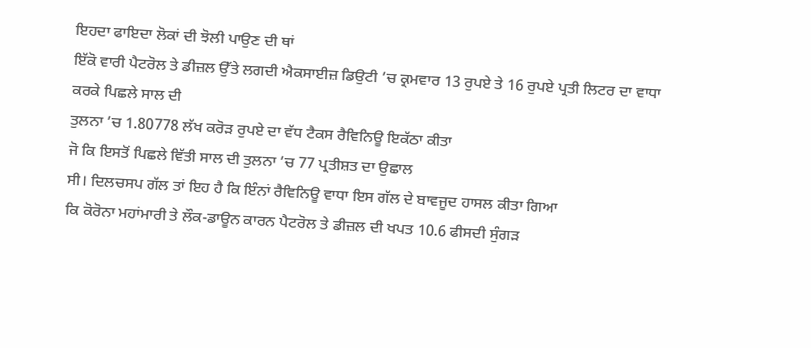ਇਹਦਾ ਫਾਇਦਾ ਲੋਕਾਂ ਦੀ ਝੋਲੀ ਪਾਉਣ ਦੀ ਥਾਂ
ਇੱਕੋ ਵਾਰੀ ਪੈਟਰੋਲ ਤੇ ਡੀਜ਼ਲ ਉੱਤੇ ਲਗਦੀ ਐਕਸਾਈਜ਼ ਡਿਉਟੀ ’ਚ ਕ੍ਰਮਵਾਰ 13 ਰੁਪਏ ਤੇ 16 ਰੁਪਏ ਪ੍ਰਤੀ ਲਿਟਰ ਦਾ ਵਾਧਾ ਕਰਕੇ ਪਿਛਲੇ ਸਾਲ ਦੀ
ਤੁਲਨਾ ’ਚ 1.80778 ਲੱਖ ਕਰੋੜ ਰੁਪਏ ਦਾ ਵੱਧ ਟੈਕਸ ਰੈਵਿਨਿਊ ਇਕੱਠਾ ਕੀਤਾ
ਜੋ ਕਿ ਇਸਤੋਂ ਪਿਛਲੇ ਵਿੱਤੀ ਸਾਲ ਦੀ ਤੁਲਨਾ ’ਚ 77 ਪ੍ਰਤੀਸ਼ਤ ਦਾ ਉਛਾਲ
ਸੀ। ਦਿਲਚਸਪ ਗੱਲ ਤਾਂ ਇਹ ਹੈ ਕਿ ਇੰਨਾਂ ਰੈਵਿਨਿਊ ਵਾਧਾ ਇਸ ਗੱਲ ਦੇ ਬਾਵਜੂਦ ਹਾਸਲ ਕੀਤਾ ਗਿਆ
ਕਿ ਕੋਰੋਨਾ ਮਹਾਂਮਾਰੀ ਤੇ ਲੌਕ-ਡਾਊਨ ਕਾਰਨ ਪੈਟਰੋਲ ਤੇ ਡੀਜ਼ਲ ਦੀ ਖਪਤ 10.6 ਫੀਸਦੀ ਸੁੰਗੜ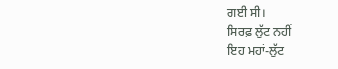ਗਈ ਸੀ।
ਸਿਰਫ਼ ਲੁੱਟ ਨਹੀਂ
ਇਹ ਮਹਾਂ-ਲੁੱਟ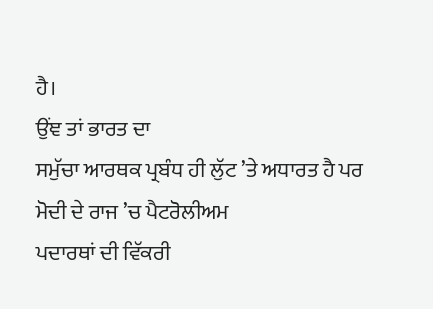ਹੈ।
ਉਂਞ ਤਾਂ ਭਾਰਤ ਦਾ
ਸਮੁੱਚਾ ਆਰਥਕ ਪ੍ਰਬੰਧ ਹੀ ਲੁੱਟ ’ਤੇ ਅਧਾਰਤ ਹੈ ਪਰ
ਮੋਦੀ ਦੇ ਰਾਜ ’ਚ ਪੈਟਰੋਲੀਅਮ
ਪਦਾਰਥਾਂ ਦੀ ਵਿੱਕਰੀ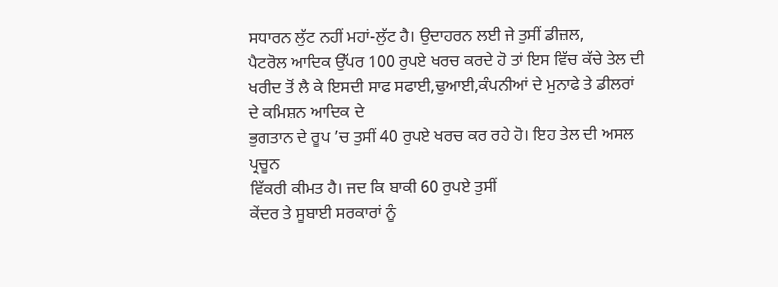ਸਧਾਰਨ ਲੁੱਟ ਨਹੀਂ ਮਹਾਂ-ਲੁੱਟ ਹੈ। ਉਦਾਹਰਨ ਲਈ ਜੇ ਤੁਸੀਂ ਡੀਜ਼ਲ,
ਪੈਟਰੋਲ ਆਦਿਕ ਉੱਪਰ 100 ਰੁਪਏ ਖਰਚ ਕਰਦੇ ਹੋ ਤਾਂ ਇਸ ਵਿੱਚ ਕੱਚੇ ਤੇਲ ਦੀ
ਖਰੀਦ ਤੋਂ ਲੈ ਕੇ ਇਸਦੀ ਸਾਫ ਸਫਾਈ,ਢੁਆਈ,ਕੰਪਨੀਆਂ ਦੇ ਮੁਨਾਫੇ ਤੇ ਡੀਲਰਾਂ ਦੇ ਕਮਿਸ਼ਨ ਆਦਿਕ ਦੇ
ਭੁਗਤਾਨ ਦੇ ਰੂਪ ’ਚ ਤੁਸੀਂ 40 ਰੁਪਏ ਖਰਚ ਕਰ ਰਹੇ ਹੋ। ਇਹ ਤੇਲ ਦੀ ਅਸਲ ਪ੍ਰਚੂਨ
ਵਿੱਕਰੀ ਕੀਮਤ ਹੈ। ਜਦ ਕਿ ਬਾਕੀ 60 ਰੁਪਏ ਤੁਸੀਂ
ਕੇਂਦਰ ਤੇ ਸੂਬਾਈ ਸਰਕਾਰਾਂ ਨੂੰ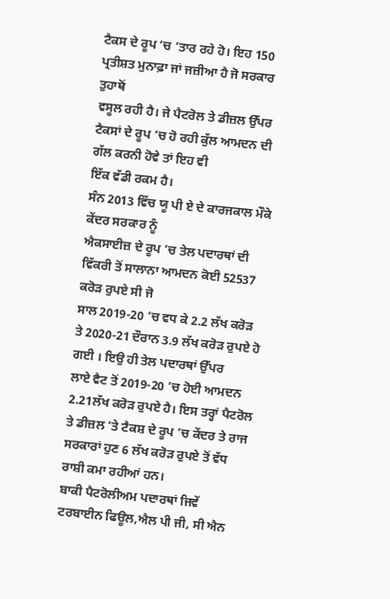ਟੈਕਸ ਦੇ ਰੂਪ ’ਚ ’ਤਾਰ ਰਹੇ ਹੋ। ਇਹ 150 ਪ੍ਰਤੀਸ਼ਤ ਮੁਨਾਫ਼ਾ ਜਾਂ ਜਜ਼ੀਆ ਹੈ ਜੋ ਸਰਕਾਰ ਤੁਹਾਥੋਂ
ਵਸੂਲ ਰਹੀ ਹੈ। ਜੇ ਪੈਟਰੋਲ ਤੇ ਡੀਜ਼ਲ ਉੱਪਰ ਟੈਕਸਾਂ ਦੇ ਰੂਪ ’ਚ ਹੋ ਰਹੀ ਕੁੱਲ ਆਮਦਨ ਦੀ ਗੱਲ ਕਰਨੀ ਹੋਵੇ ਤਾਂ ਇਹ ਵੀ
ਇੱਕ ਵੱਡੀ ਰਕਮ ਹੈ।
ਸੰਨ 2013 ਵਿੱਚ ਯੂ ਪੀ ਏ ਦੇ ਕਾਰਜਕਾਲ ਮੌਕੇ ਕੇਂਦਰ ਸਰਕਾਰ ਨੂੰ
ਐਕਸਾਈਜ਼ ਦੇ ਰੂਪ ’ਚ ਤੇਲ ਪਦਾਰਥਾਂ ਦੀ
ਵਿੱਕਰੀ ਤੋਂ ਸਾਲਾਨਾ ਆਮਦਨ ਕੋਈ 52537 ਕਰੋੜ ਰੁਪਏ ਸੀ ਜੋ
ਸਾਲ 2019-20 ’ਚ ਵਧ ਕੇ 2.2 ਲੱਖ ਕਰੋੜ ਤੇ 2020-21 ਦੌਰਾਨ 3.9 ਲੱਖ ਕਰੋੜ ਰੁਪਏ ਹੋ ਗਈ । ਇਉ ਹੀ ਤੇਲ ਪਦਾਰਥਾਂ ਉੱਪਰ
ਲਾਏ ਵੈਟ ਤੋਂ 2019-20 ’ਚ ਹੋਈ ਆਮਦਨ 2.21ਲੱਖ ਕਰੋੜ ਰੁਪਏ ਹੈ। ਇਸ ਤਰ੍ਹਾਂ ਪੈਟਰੋਲ ਤੇ ਡੀਜ਼ਲ ’ਤੇ ਟੈਕਸ਼ ਦੇ ਰੂਪ ’ਚ ਕੇਂਦਰ ਤੇ ਰਾਜ ਸਰਕਾਰਾਂ ਹੁਣ 6 ਲੱਖ ਕਰੋੜ ਰੁਪਏ ਤੋਂ ਵੱਧ ਰਾਸ਼ੀ ਕਮਾ ਰਹੀਆਂ ਹਨ।
ਬਾਕੀ ਪੈਟਰੋਲੀਅਮ ਪਦਾਰਥਾਂ ਜਿਵੇਂ ਟਰਬਾਈਨ ਫਿਊਲ,ਐਲ ਪੀ ਜੀ, ਸੀ ਐਨ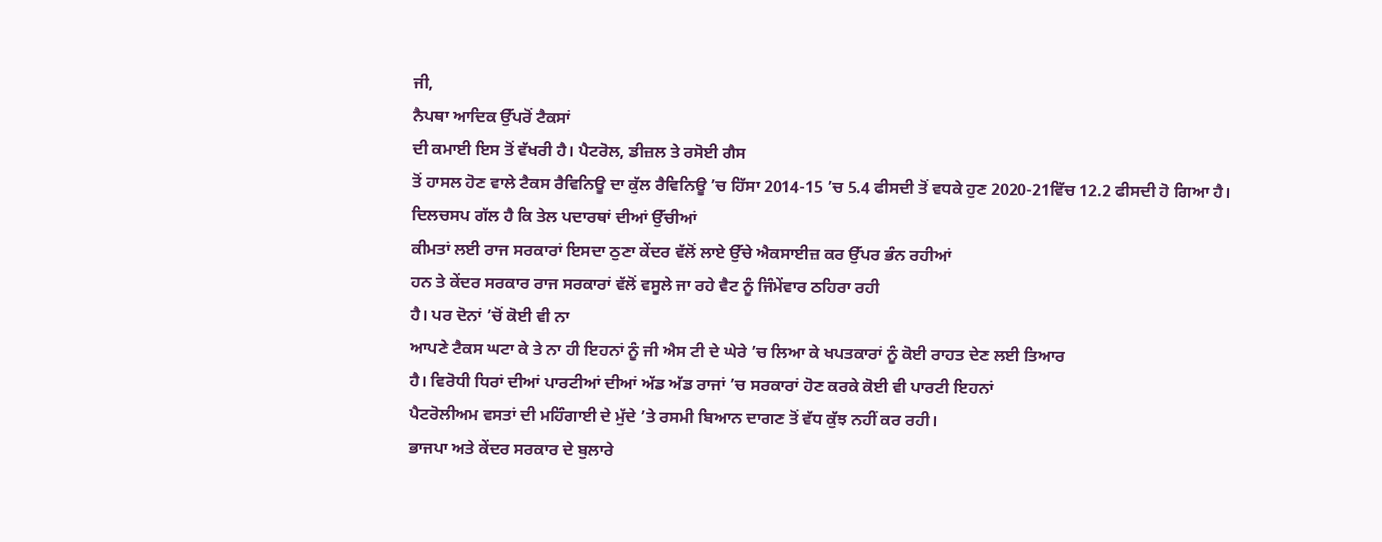ਜੀ,
ਨੈਪਥਾ ਆਦਿਕ ਉੱਪਰੋਂ ਟੈਕਸਾਂ
ਦੀ ਕਮਾਈ ਇਸ ਤੋਂ ਵੱਖਰੀ ਹੈ। ਪੈਟਰੋਲ, ਡੀਜ਼ਲ ਤੇ ਰਸੋਈ ਗੈਸ
ਤੋਂ ਹਾਸਲ ਹੋਣ ਵਾਲੇ ਟੈਕਸ ਰੈਵਿਨਿਊ ਦਾ ਕੁੱਲ ਰੈਵਿਨਿਊ ’ਚ ਹਿੱਸਾ 2014-15 ’ਚ 5.4 ਫੀਸਦੀ ਤੋਂ ਵਧਕੇ ਹੁਣ 2020-21ਵਿੱਚ 12.2 ਫੀਸਦੀ ਹੋ ਗਿਆ ਹੈ।
ਦਿਲਚਸਪ ਗੱਲ ਹੈ ਕਿ ਤੇਲ ਪਦਾਰਥਾਂ ਦੀਆਂ ਉੱਚੀਆਂ
ਕੀਮਤਾਂ ਲਈ ਰਾਜ ਸਰਕਾਰਾਂ ਇਸਦਾ ਠੁਣਾ ਕੇਂਦਰ ਵੱਲੋਂ ਲਾਏ ਉੱਚੇ ਐਕਸਾਈਜ਼ ਕਰ ਉੱਪਰ ਭੰਨ ਰਹੀਆਂ
ਹਨ ਤੇ ਕੇਂਦਰ ਸਰਕਾਰ ਰਾਜ ਸਰਕਾਰਾਂ ਵੱਲੋਂ ਵਸੂਲੇ ਜਾ ਰਹੇ ਵੈਟ ਨੂੰ ਜਿੰਮੇਂਵਾਰ ਠਹਿਰਾ ਰਹੀ
ਹੈ। ਪਰ ਦੋਨਾਂ ’ਚੋਂ ਕੋਈ ਵੀ ਨਾ
ਆਪਣੇ ਟੈਕਸ ਘਟਾ ਕੇ ਤੇ ਨਾ ਹੀ ਇਹਨਾਂ ਨੂੰ ਜੀ ਐਸ ਟੀ ਦੇ ਘੇਰੇ ’ਚ ਲਿਆ ਕੇ ਖਪਤਕਾਰਾਂ ਨੂੰ ਕੋਈ ਰਾਹਤ ਦੇਣ ਲਈ ਤਿਆਰ
ਹੈ। ਵਿਰੋਧੀ ਧਿਰਾਂ ਦੀਆਂ ਪਾਰਟੀਆਂ ਦੀਆਂ ਅੱਡ ਅੱਡ ਰਾਜਾਂ ’ਚ ਸਰਕਾਰਾਂ ਹੋਣ ਕਰਕੇ ਕੋਈ ਵੀ ਪਾਰਟੀ ਇਹਨਾਂ
ਪੈਟਰੋਲੀਅਮ ਵਸਤਾਂ ਦੀ ਮਹਿੰਗਾਈ ਦੇ ਮੁੱਦੇ ’ਤੇ ਰਸਮੀ ਬਿਆਨ ਦਾਗਣ ਤੋਂ ਵੱਧ ਕੁੱਝ ਨਹੀਂ ਕਰ ਰਹੀ।
ਭਾਜਪਾ ਅਤੇ ਕੇਂਦਰ ਸਰਕਾਰ ਦੇ ਬੁਲਾਰੇ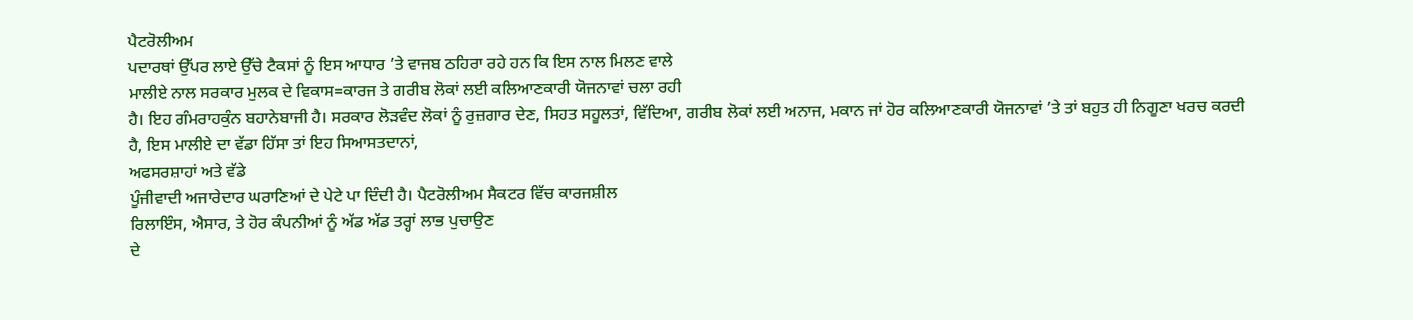ਪੈਟਰੋਲੀਅਮ
ਪਦਾਰਥਾਂ ਉੱਪਰ ਲਾਏ ਉੱਚੇ ਟੈਕਸਾਂ ਨੂੰ ਇਸ ਆਧਾਰ ’ਤੇ ਵਾਜਬ ਠਹਿਰਾ ਰਹੇ ਹਨ ਕਿ ਇਸ ਨਾਲ ਮਿਲਣ ਵਾਲੇ
ਮਾਲੀਏ ਨਾਲ ਸਰਕਾਰ ਮੁਲਕ ਦੇ ਵਿਕਾਸ=ਕਾਰਜ ਤੇ ਗਰੀਬ ਲੋਕਾਂ ਲਈ ਕਲਿਆਣਕਾਰੀ ਯੋਜਨਾਵਾਂ ਚਲਾ ਰਹੀ
ਹੈ। ਇਹ ਗੰਮਰਾਹਕੁੰਨ ਬਹਾਨੇਬਾਜੀ ਹੈ। ਸਰਕਾਰ ਲੋੜਵੰਦ ਲੋਕਾਂ ਨੂੰ ਰੁਜ਼ਗਾਰ ਦੇਣ, ਸਿਹਤ ਸਹੂਲਤਾਂ, ਵਿੱਦਿਆ, ਗਰੀਬ ਲੋਕਾਂ ਲਈ ਅਨਾਜ, ਮਕਾਨ ਜਾਂ ਹੋਰ ਕਲਿਆਣਕਾਰੀ ਯੋਜਨਾਵਾਂ ’ਤੇ ਤਾਂ ਬਹੁਤ ਹੀ ਨਿਗੂਣਾ ਖਰਚ ਕਰਦੀ ਹੈ, ਇਸ ਮਾਲੀਏ ਦਾ ਵੱਡਾ ਹਿੱਸਾ ਤਾਂ ਇਹ ਸਿਆਸਤਦਾਨਾਂ,
ਅਫਸਰਸ਼ਾਹਾਂ ਅਤੇ ਵੱਡੇ
ਪੂੰਜੀਵਾਦੀ ਅਜਾਰੇਦਾਰ ਘਰਾਣਿਆਂ ਦੇ ਪੇਟੇ ਪਾ ਦਿੰਦੀ ਹੈ। ਪੈਟਰੋਲੀਅਮ ਸੈਕਟਰ ਵਿੱਚ ਕਾਰਜਸ਼ੀਲ
ਰਿਲਾਇੰਸ, ਐਸਾਰ, ਤੇ ਹੋਰ ਕੰਪਨੀਆਂ ਨੂੰ ਅੱਡ ਅੱਡ ਤਰ੍ਹਾਂ ਲਾਭ ਪੁਚਾਉਣ
ਦੇ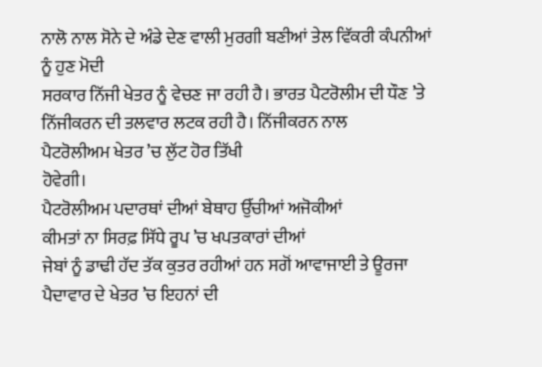ਨਾਲੋ ਨਾਲ ਸੋਨੇ ਦੇ ਅੰਡੇ ਦੇਣ ਵਾਲੀ ਮੁਰਗੀ ਬਣੀਆਂ ਤੇਲ ਵਿੱਕਰੀ ਕੰਪਨੀਆਂ ਨੂੰ ਹੁਣ ਮੋਦੀ
ਸਰਕਾਰ ਨਿੱਜੀ ਖੇਤਰ ਨੂੰ ਵੇਚਣ ਜਾ ਰਹੀ ਹੈ। ਭਾਰਤ ਪੈਟਰੋਲੀਮ ਦੀ ਧੌਣ ’ਤੇ ਨਿੱਜੀਕਰਨ ਦੀ ਤਲਵਾਰ ਲਟਕ ਰਹੀ ਹੈ। ਨਿੱਜੀਕਰਨ ਨਾਲ
ਪੈਟਰੋਲੀਅਮ ਖੇਤਰ ’ਚ ਲੁੱਟ ਹੋਰ ਤਿੱਖੀ
ਹੋਵੇਗੀ।
ਪੈਟਰੋਲੀਅਮ ਪਦਾਰਥਾਂ ਦੀਆਂ ਬੇਥਾਹ ਉੱਚੀਆਂ ਅਜੋਕੀਆਂ
ਕੀਮਤਾਂ ਨਾ ਸਿਰਫ਼ ਸਿੱਧੇ ਰੂਪ ’ਚ ਖਪਤਕਾਰਾਂ ਦੀਆਂ
ਜੇਬਾਂ ਨੂੰ ਡਾਢੀ ਹੱਦ ਤੱਕ ਕੁਤਰ ਰਹੀਆਂ ਹਨ ਸਗੋਂ ਆਵਾਜਾਈ ਤੇ ਊਰਜਾ ਪੈਦਾਵਾਰ ਦੇ ਖੇਤਰ ’ਚ ਇਹਨਾਂ ਦੀ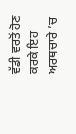ਵੱਡੀ ਵਰਤੋਂ ਹੋਣ ਕਰਕੇ ਇਹ ਅਰਥਚਾਰੇ ’ਚ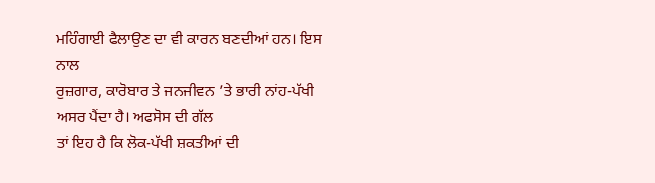ਮਹਿੰਗਾਈ ਫੈਲਾਉਣ ਦਾ ਵੀ ਕਾਰਨ ਬਣਦੀਆਂ ਹਨ। ਇਸ ਨਾਲ
ਰੁਜ਼ਗਾਰ, ਕਾਰੋਬਾਰ ਤੇ ਜਨਜੀਵਨ ’ਤੇ ਭਾਰੀ ਨਾਂਹ-ਪੱਖੀ ਅਸਰ ਪੈਂਦਾ ਹੈ। ਅਫਸੋਸ ਦੀ ਗੱਲ
ਤਾਂ ਇਹ ਹੈ ਕਿ ਲੋਕ-ਪੱਖੀ ਸ਼ਕਤੀਆਂ ਦੀ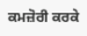ਕਮਜ਼ੋਰੀ ਕਰਕੇ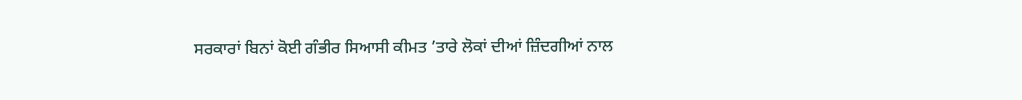ਸਰਕਾਰਾਂ ਬਿਨਾਂ ਕੋਈ ਗੰਭੀਰ ਸਿਆਸੀ ਕੀਮਤ ’ਤਾਰੇ ਲੋਕਾਂ ਦੀਆਂ ਜ਼ਿੰਦਗੀਆਂ ਨਾਲ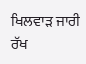ਖਿਲਵਾੜ ਜਾਰੀ ਰੱਖ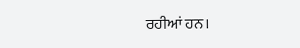ਰਹੀਆਂ ਹਨ।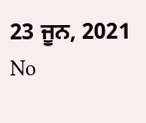23 ਜੂਨ, 2021
No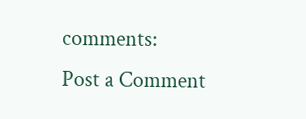comments:
Post a Comment